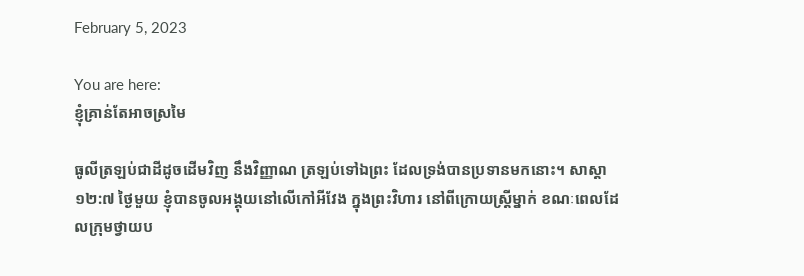February 5, 2023

You are here:
ខ្ញុំគ្រាន់តែអាចស្រមៃ

ធូលីត្រឡប់ជាដីដូចដើមវិញ នឹងវិញ្ញាណ ត្រឡប់ទៅឯព្រះ ដែលទ្រង់បានប្រទានមកនោះ។ សាស្តា ១២:៧ ថ្ងៃមួយ ខ្ញុំបានចូលអង្គុយនៅលើកៅអីវែង ក្នុងព្រះវិហារ នៅពីក្រោយស្រ្តីម្នាក់ ខណៈពេលដែលក្រុមថ្វាយប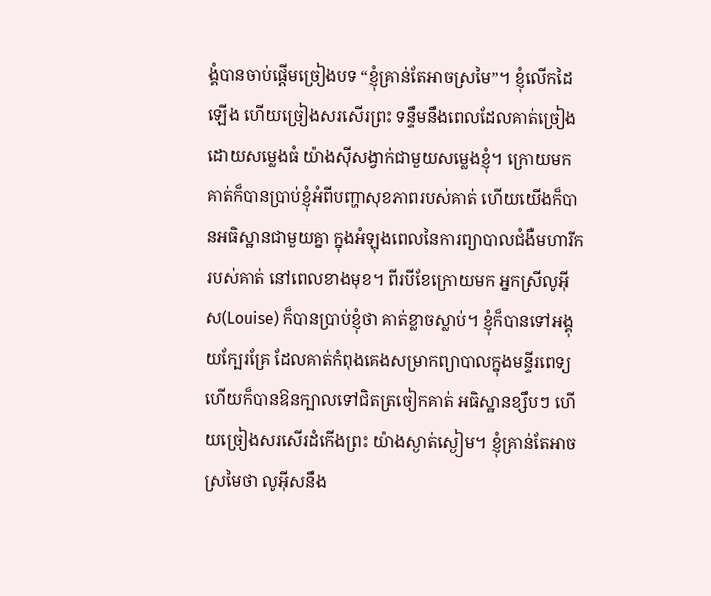ង្គំបានចាប់ផ្តើមច្រៀងបទ “ខ្ញុំគ្រាន់តែអាចស្រមៃ”។ ខ្ញុំលើកដៃឡើង ហើយច្រៀងសរសើរព្រះ ទន្ទឹមនឹងពេលដែលគាត់ច្រៀង ដោយសម្លេងធំ យ៉ាងស៊ីសង្វាក់ជាមួយសម្លេងខ្ញុំ។ ក្រោយមក គាត់ក៏បានប្រាប់ខ្ញុំអំពីបញ្ហាសុខភាពរបស់គាត់ ហើយយើងក៏បានអធិស្ឋានជាមួយគ្នា ក្នុងអំឡុងពេលនៃការព្យាបាលជំងឺមហារីករបស់គាត់ នៅពេលខាងមុខ។ ពីរបីខែក្រោយមក អ្នកស្រីលូអ៊ីស(Louise) ក៏បានប្រាប់ខ្ញុំថា គាត់ខ្លាចស្លាប់។ ខ្ញុំក៏បានទៅអង្គុយក្បែរគ្រែ ដែលគាត់កំពុងគេងសម្រាកព្យាបាលក្នុងមន្ទីរពេទ្យ ហើយក៏បានឱនក្បាលទៅជិតត្រចៀកគាត់ អធិស្ឋានខ្សឹបៗ ហើយច្រៀងសរសើរដំកើងព្រះ យ៉ាងស្ងាត់ស្ងៀម។ ខ្ញុំគ្រាន់តែអាចស្រមៃថា លូអ៊ីសនឹង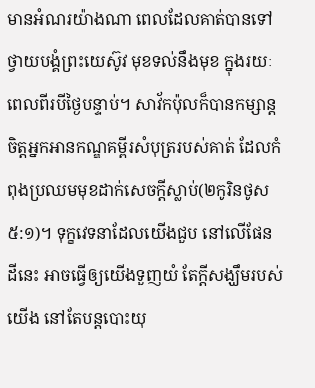មានអំណរយ៉ាងណា ពេលដែលគាត់បានទៅថ្វាយបង្គំព្រះយេស៊ូវ មុខទល់នឹងមុខ ក្នុងរយៈពេលពីរបីថ្ងៃបន្ទាប់។ សាវ័កប៉ុលក៏បានកម្សាន្តចិត្តអ្នកអានកណ្ឌគម្ពីរសំបុត្ររបស់គាត់ ដែលកំពុងប្រឈមមុខដាក់សេចក្តីស្លាប់(២កូរិនថូស ៥:១)។ ទុក្ខវេទនាដែលយើងជួប នៅលើផែនដីនេះ អាចធ្វើឲ្យយើងទួញយំ តែក្តីសង្ឃឹមរបស់យើង នៅតែបន្តបោះយុ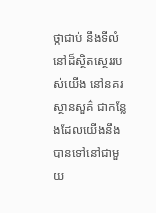ថ្កាជាប់ នឹងទីលំនៅដ៏ស្ថិតស្ថេររបស់យើង នៅនគរស្ថានសួគ៌ ជាកន្លែងដែលយើងនឹងបានទៅនៅជាមួយ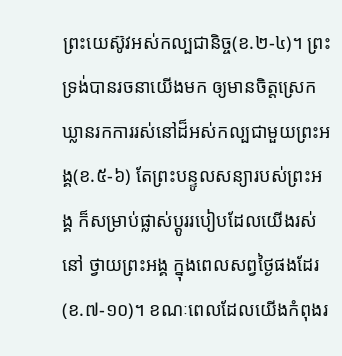ព្រះយេស៊ូវអស់កល្បជានិច្ច(ខ.២-៤)។ ព្រះទ្រង់បានរចនាយើងមក ឲ្យមានចិត្តស្រេកឃ្លានរកការរស់នៅដ៏អស់កល្បជាមួយព្រះអង្គ(ខ.៥-៦) តែព្រះបន្ទូលសន្យារបស់ព្រះអង្គ ក៏សម្រាប់ផ្លាស់ប្តូររបៀបដែលយើងរស់នៅ ថ្វាយព្រះអង្គ ក្នុងពេលសព្វថ្ងៃផងដែរ(ខ.៧-១០)។ ខណៈពេលដែលយើងកំពុងរ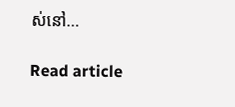ស់នៅ…

Read article